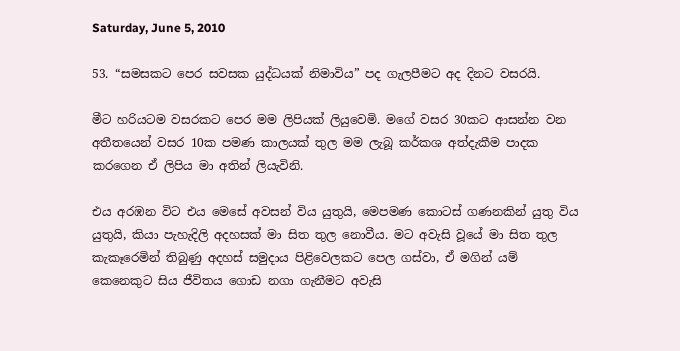Saturday, June 5, 2010

53. “සමසකට පෙර සවසක යුද්ධයක් නිමාවිය” පද ගැලපීමට අද දිනට වසරයි.

මීට හරියටම වසරකට පෙර මම ලිපියක් ලියුවෙමි. මගේ වසර 30කට ආසන්න වන අතීතයෙන් වසර 10ක පමණ කාලයක් තුල මම ලැබූ කර්කශ අත්දැකීම පාදක කරගෙන ඒ ලිපිය මා අතින් ලියැවිනි.

එය අරඹන විට එය මෙසේ අවසන් විය යුතුයි, මෙපමණ කොටස් ගණනකින් යුතු විය යුතුයි, කියා පැහැදිලි අදහසක් මා සිත තුල නොවීය. මට අවැසි වූයේ මා සිත තුල කැකෑරෙමින් තිබුණු අදහස් සමුදාය පිළිවෙලකට පෙල ගස්වා, ඒ මගින් යම් කෙනෙකුට සිය ජීවිතය ගොඩ නගා ගැනීමට අවැසි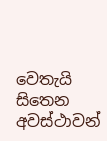වෙතැයි සිතෙන අවස්ථාවන්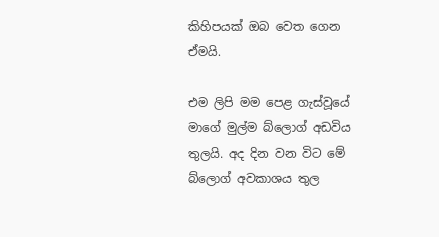කිහිපයක් ඔබ වෙත ගෙන ඒමයි.

එම ලිපි මම පෙළ ගැස්වූයේ මාගේ මුල්ම බ්ලොග් අඩවිය තුලයි. අද දින වන විට මේ බ්ලොග් අවකාශය තුල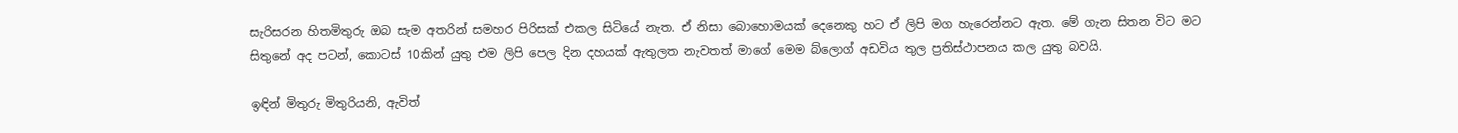සැරිසරන හිතමිතුරු ඔබ සැම අතරින් සමහර පිරිසක් එකල සිටියේ නැත. ඒ නිසා බොහොමයක් දෙනෙකු හට ඒ ලිපි මග හැරෙන්නට ඇත. මේ ගැන සිතන විට මට සිතුනේ අද පටන්, කොටස් 10කින් යුතු එම ලිපි පෙල දින දහයක් ඇතුලත නැවතත් මාගේ මෙම බ්ලොග් අඩවිය තුල ප්‍රතිස්ථාපනය කල යුතු බවයි.

ඉඳින් මිතුරු මිතුරියනි, ඇවිත්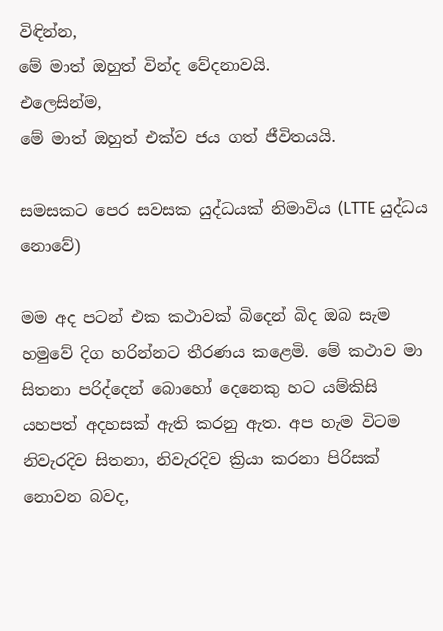විඳින්න,
මේ මාත් ඔහුත් වින්ද වේදනාවයි.
එලෙසින්ම,
මේ මාත් ඔහුත් එක්ව ජය ගත් ජීවිතයයි.

සමසකට පෙර සවසක යුද්ධයක් නිමාවිය (LTTE යුද්ධය නොවේ)

මම අද පටන් එක කථාවක් බිදෙන් බිද ඔබ සැම හමුවේ දිග හරින්නට තීරණය කළෙමි. මේ කථාව මා සිතනා පරිද්දෙන් බොහෝ දෙනෙකු හට යම්කිසි යහපත් අදහසක් ඇති කරනු ඇත. අප හැම විටම නිවැරදිව සිතනා, නිවැරදිව ක්‍රියා කරනා පිරිසක් නොවන බවද,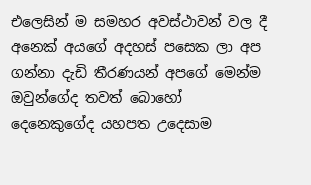එලෙසින් ම සමහර අවස්ථාවන් වල දී අනෙක් අයගේ අදහස් පසෙක ලා අප ගන්නා දැඩි තීරණයන් අපගේ මෙන්ම ඔවුන්ගේද තවත් බොහෝ දෙනෙකුගේද යහපත උදෙසාම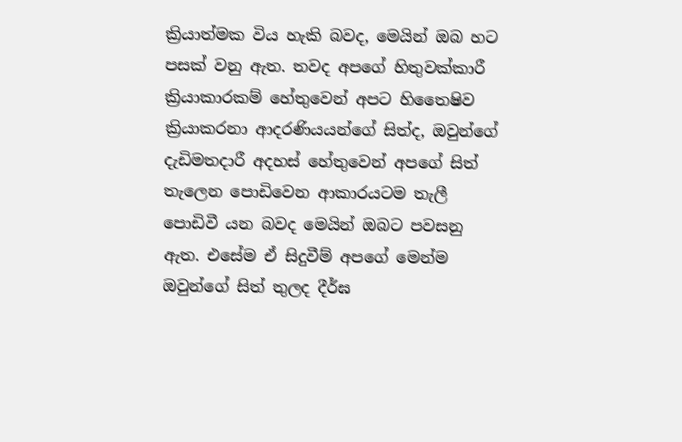ක්‍රියාත්මක විය හැකි බවද, මෙයින් ඔබ හට පසක් වනු ඇත. තවද අපගේ හිතුවක්කාරී ක්‍රියාකාරකම් හේතුවෙන් අපට හිතෛෂිව ක්‍රියාකරනා ආදරණියයන්ගේ සිත්ද, ඔවුන්ගේ දැඩිමතදාරී අදහස් හේතුවෙන් අපගේ සිත් තැලෙන පොඩිවෙන ආකාරයටම තැලී පොඩිවී යන බවද මෙයින් ඔබට පවසනු ඇත. එසේම ඒ සිදුවීම් අපගේ මෙන්ම ඔවුන්ගේ සිත් තුලද දීර්ඝ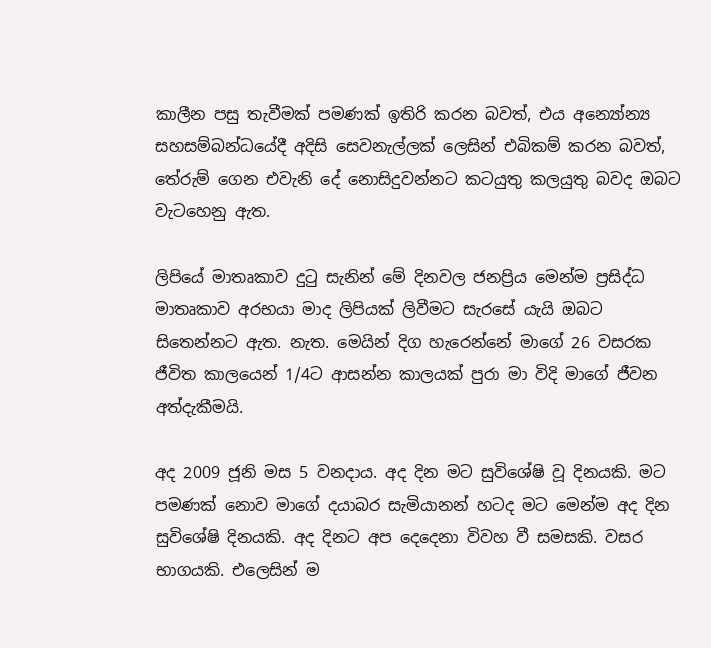කාලීන පසු තැවීමක් පමණක් ඉතිරි කරන බවත්, එය අන්‍යෝන්‍ය සහසම්බන්ධයේදී අදිසි සෙවනැල්ලක් ලෙසින් එබිකම් කරන බවත්, තේරුම් ගෙන එවැනි දේ නොසිදුවන්නට කටයුතු කලයුතු බවද ඔබට වැටහෙනු ඇත.

ලිපියේ මාතෘකාව දුටු සැනින් මේ දිනවල ජනප්‍රිය මෙන්ම ප්‍රසිද්ධ මාතෘකාව අරභයා මාද ලිපියක් ලිවීමට සැරසේ යැයි ඔබට සිතෙන්නට ඇත. නැත. මෙයින් දිග හැරෙන්නේ මාගේ 26 වසරක ජීවිත කාලයෙන් 1/4ට ආසන්න කාලයක් පුරා මා විදි මාගේ ජීවන අත්දැකීමයි.

අද 2009 ජූනි මස 5 වනදාය. අද දින මට සුවිශේෂි වූ දිනයකි. මට පමණක් නොව මාගේ දයාබර සැමියානන් හටද මට මෙන්ම අද දින සුවිශේෂි දිනයකි. අද දිනට අප දෙදෙනා විවහ වී සමසකි. වසර භාගයකි. එලෙසින් ම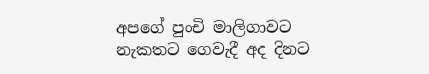අපගේ පුංචි මාලිගාවට නැකතට ගෙවැදී අද දිනට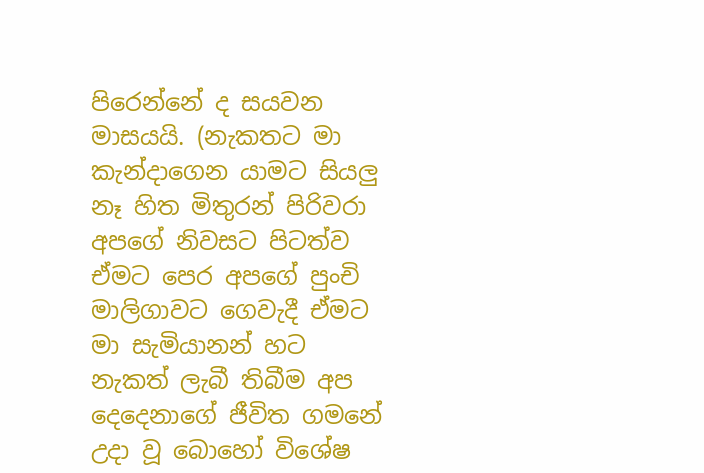පිරෙන්නේ ද සයවන මාසයයි. (නැකතට මා කැන්දාගෙන යාමට සියලු නෑ හිත මිතුරන් පිරිවරා අපගේ නිවසට පිටත්ව ඒමට පෙර අපගේ පුංචි මාලිගාවට ගෙවැදී ඒමට මා සැමියානන් හට නැකත් ලැබී තිබීම අප දෙදෙනාගේ ජීවිත ගමනේ උදා වූ බොහෝ විශේෂ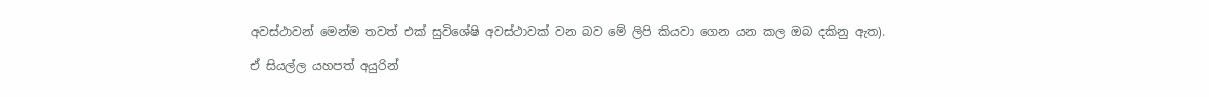අවස්ථාවන් මෙන්ම තවත් එක් සුවිශේෂි අවස්ථාවක් වන බව මේ ලිපි කියවා ගෙන යන කල ඔබ දකිනු ඇත).

ඒ සියල්ල යහපත් අයුරින්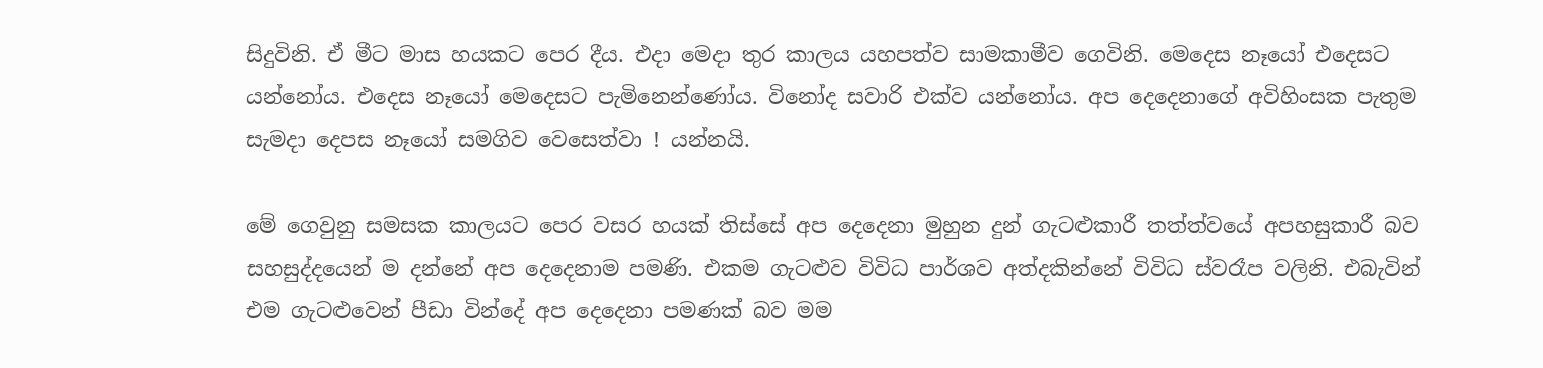සිදුවිනි. ඒ මීට මාස හයකට පෙර දීය. එදා මෙදා තුර කාලය යහපත්ව සාමකාමීව ගෙවිනි. මෙදෙස නෑයෝ එදෙසට යන්නෝය. එදෙස නෑයෝ මෙදෙසට පැමිනෙන්ණෝය. විනෝද සවාරි එක්ව යන්නෝය. අප දෙදෙනාගේ අවිහිංසක පැතුම සැමදා දෙපස නෑයෝ සමගිව වෙසෙත්වා ! යන්නයි.

මේ ගෙවුනු සමසක කාලයට පෙර වසර හයක් තිස්සේ අප දෙදෙනා මුහුන දුන් ගැටළුකාරී තත්ත්වයේ අපහසුකාරී බව සහසුද්දයෙන් ම දන්නේ අප දෙදෙනාම පමණි. එකම ගැටළුව විවිධ පාර්ශව අත්දකින්නේ විවිධ ස්වරෑප වලිනි. එබැවින් එම ගැටළුවෙන් පීඩා වින්දේ අප දෙදෙනා පමණක් බව මම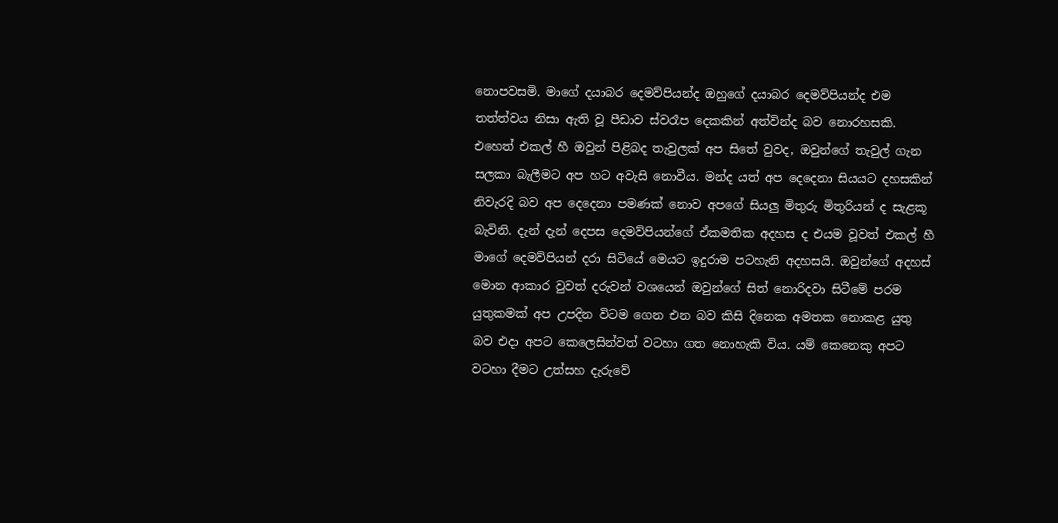නොපවසමි. මාගේ දයාබර දෙමව්පියන්ද ඔහුගේ දයාබර දෙමව්පියන්ද එම තත්ත්වය නිසා ඇති වූ පීඩාව ස්වරෑප දෙකකින් අත්වින්ද බව නොරහසකි. එහෙත් එකල් හී ඔවුන් පිළිබද තැවුලක් අප සිතේ වුවද, ඔවුන්ගේ තැවුල් ගැන සලකා බැලීමට අප හට අවැසි නොවීය. මන්ද යත් අප දෙදෙනා සියයට දහසකින් නිවැරදි බව අප දෙදෙනා පමණක් නොව අපගේ සියලු මිතුරු මිතුරියන් ද සැළකූ බැවිනි. දැන් දැන් දෙපස දෙමව්පියන්ගේ ඒකමතික අදහස ද එයම වූවත් එකල් හී මාගේ දෙමව්පියන් දරා සිටියේ මෙයට ඉදුරාම පටහැනි අදහසයි. ඔවුන්ගේ අදහස් මොන ආකාර වුවත් දරුවන් වශයෙන් ඔවුන්ගේ සිත් නොරිදවා සිටීමේ පරම යුතුකමක් අප උපදින විටම ‍ගෙන එන බව කිසි දිනෙක අමතක නොකළ යුතු බව එදා අපට කෙලෙසින්වත් වටහා ගත නොහැකි විය. යම් කෙනෙකු අපට වටහා දීමට උත්සහ දැරුවේ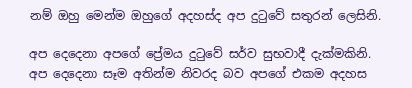නම් ඔහු මෙන්ම ඔහුගේ අදහස්ද අප දුටුවේ සතුරන් ලෙසිනි.

අප දෙදෙනා අපගේ ප්‍රේමය දුටුවේ සර්ව සුභවාදී දැක්මකිනි. අප දෙදෙනා සෑම අතින්ම නිවරද බව අපගේ එකම අදහස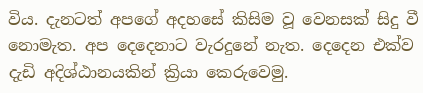විය. දැනටත් අපගේ අදහසේ කිසිම වූ වෙනසක් සිදු වී නොමැත. අප දෙදෙනාට වැරදුනේ නැත. දෙදෙන එක්ව දැඩි අදිශ්ඨානයකින් ක්‍රියා කෙරුවෙමු.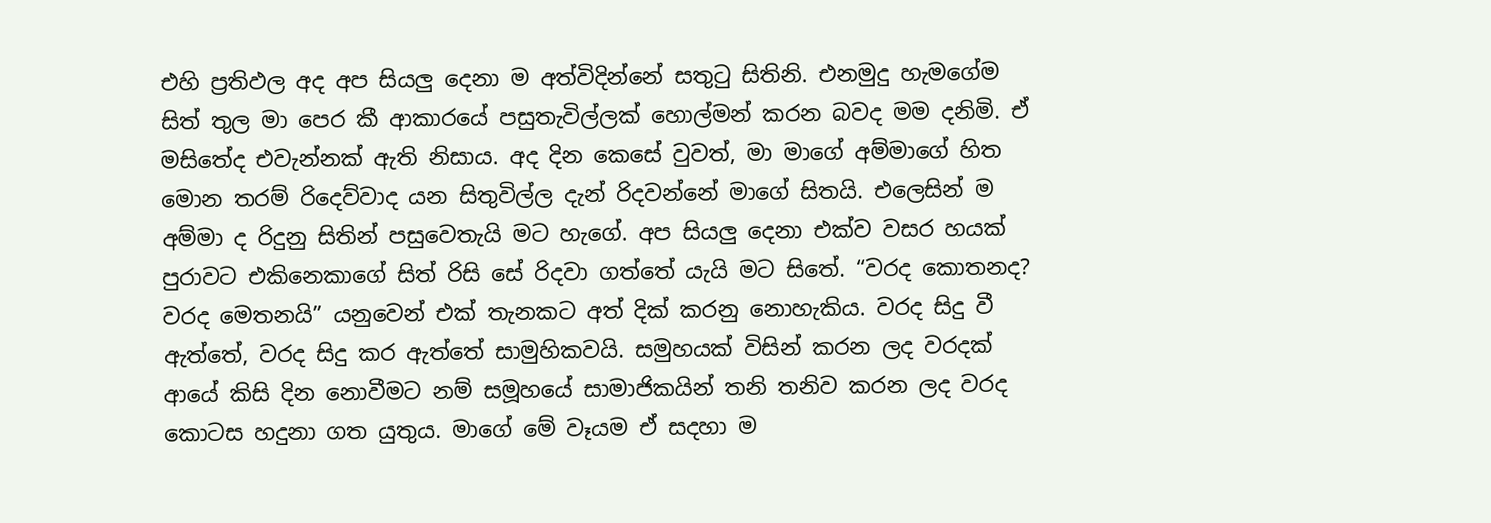එහි ප්‍රතිඵල අද අප සියලු දෙනා ම අත්විදින්නේ සතුටු සිතිනි. එනමුදු හැමගේම සිත් තුල මා පෙර කී ආකාරයේ පසුතැවිල්ලක් හොල්මන් කරන බවද මම දනිමි. ඒ මසිතේද එවැන්නක් ඇති නිසාය. අද දින කෙසේ වුවත්, මා මාගේ අම්මාගේ හිත මොන තරම් රිදෙව්වාද යන සිතුවිල්ල දැන් රිදවන්නේ මාගේ සිතයි. එලෙසින් ම අම්මා ද රිදුනු සිතින් පසුවෙතැයි මට හැගේ. අප සියලු දෙනා එක්ව වසර හයක් පුරාවට එකිනෙකාගේ සිත් රිසි සේ රිදවා ගත්තේ යැයි මට සිතේ. “වරද කොතනද? වරද මෙතනයි” යනුවෙන් එක් තැනකට අත් දික් කරනු නොහැකිය. වරද සිදු වී ඇත්තේ, වරද සිදු කර ඇත්තේ සාමුහිකවයි. සමුහයක් විසින් කරන ලද වරදක් ආයේ කිසි දින‍ නොවීමට නම් සමූහයේ සාමාජිකයින් තනි තනිව කරන ලද වරද කොටස හදුනා ගත යුතුය. මාගේ මේ වෑයම ඒ සදහා ම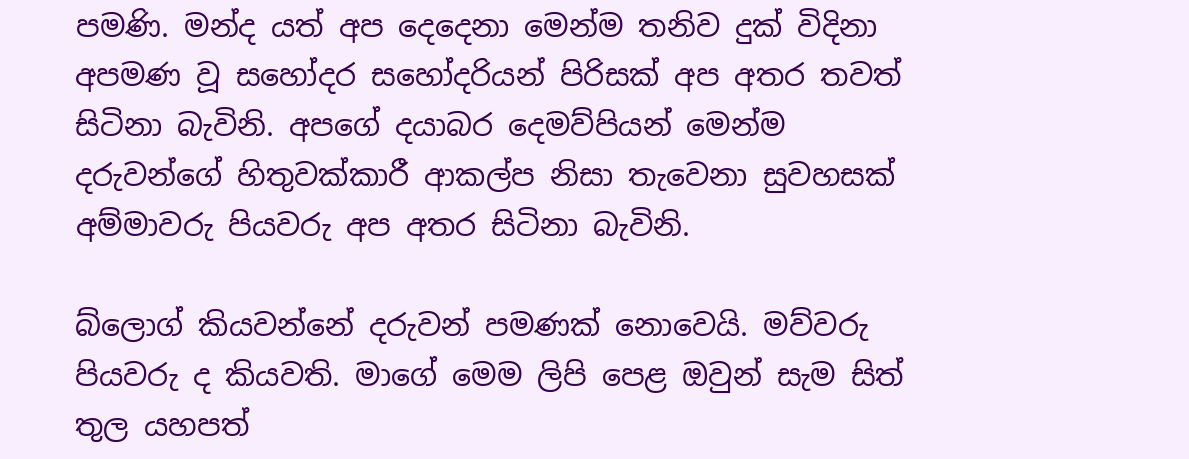පමණි. මන්ද යත් අප දෙදෙනා මෙන්ම තනිව දුක් විදිනා අපමණ වූ සහෝදර සහෝදරියන් පිරිසක් අප අතර තවත් සිටිනා බැවිනි. අපගේ දයාබර දෙමව්පියන් මෙන්ම දරුවන්ගේ හිතුවක්කාරී ආකල්ප නිසා තැවෙනා සුවහසක් අම්මාවරු පියවරු අප අතර සිටිනා බැවිනි.

බ්ලොග් කියවන්නේ දරුවන් පමණක් නොවෙයි. මව්වරු පියවරු ද කියවති. මාගේ මෙම ලිපි පෙළ ඔවුන් සැම සිත් තුල යහපත්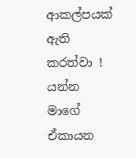ආකල්පයක් ඇති කරත්වා ! යන්න මාගේ ඒකායන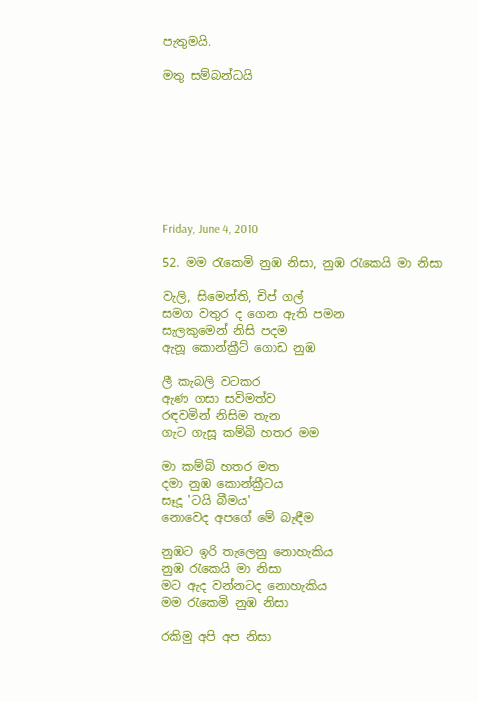පැතුමයි.

මතු සම්බන්ධයි








Friday, June 4, 2010

52. මම රැකෙමි නුඹ නිසා, නුඹ රැකෙයි මා නිසා

වැලි, සිමෙන්ති, චිප් ගල්
සමග වතුර ද ගෙන ඇති පමන
සැලකුමෙන් නිසි පදම
ඇනූ කොන්ක්‍රීට් ගොඩ නුඹ

ලී කැබලි වටකර
ඇණ ගසා සවිමත්ව
රඳවමින් නිසිම තැන
ගැට ගැසූ කම්බි හතර මම

මා කම්බි හතර මත
දමා නුඹ කොන්ක්‍රීටය
සෑදූ 'ටයි බීමය'
නොවෙද අපගේ මේ බැඳීම

නුඹට ඉරි තැලෙනු නොහැකිය
නුඹ ‍රැකෙයි මා නිසා
මට ඇද වන්නටද නොහැකිය
මම රැකෙමි නුඹ නිසා

රකිමු අපි අප නිසා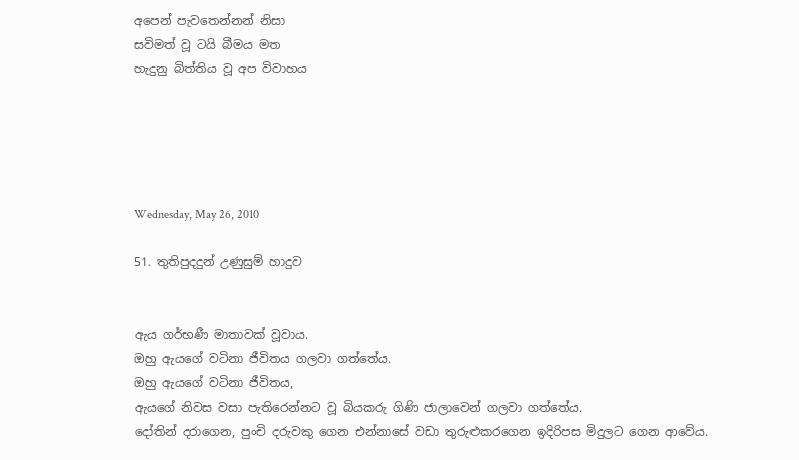අපෙන් පැවතෙන්නන් නිසා
සවිමත් වූ ටයි බීමය මත
හැදුනු බිත්තිය වූ අප විවාහය





Wednesday, May 26, 2010

51. තුතිපුදදුන් උණුසුම් හාදුව


ඇය ගර්භණී මාතාවක් වූවාය.
ඔහු ඇයගේ වටිනා ජීවිතය ගලවා ගත්තේය.
ඔහු ඇයගේ වටිනා ජීවිතය,
ඇයගේ නිවස වසා පැතිරෙන්නට වූ බියකරු ගිණි ජාලාවෙන් ගලවා ගත්තේය.
දෝතින් දරාගෙන, පුංචි දරුවකු ගෙන එන්නාසේ වඩා තුරුළුකරගෙන ඉදිරිපස මිදුලට ගෙන ආවේය.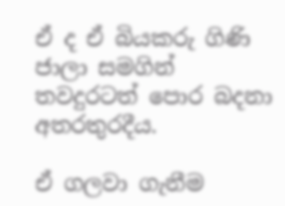ඒ ද ඒ බියකරු ගිණි ජාලා සමගින් තවදුරටත් පොර බදනා අතරතුරදීය.

ඒ ගලවා ගැනීම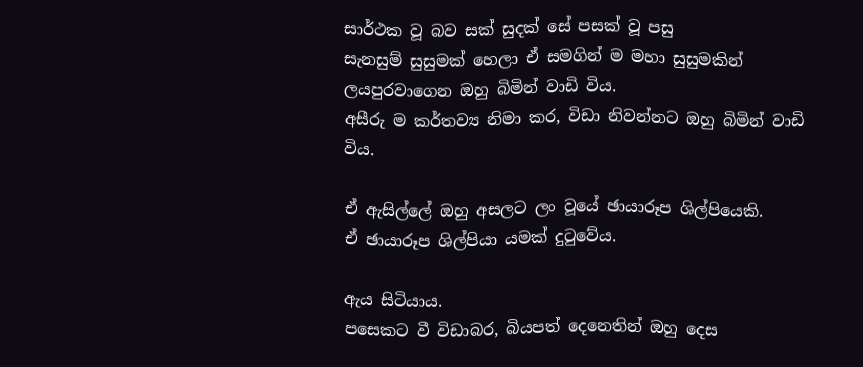සාර්ථක වූ බව සක් සුදක් සේ පසක් වූ පසු
සැනසුම් සුසුමක් හෙලා ඒ සමගින් ම මහා සුසුමකින් ලයපුරවාගෙන ඔහු බිමින් වාඩි විය.
අසීරු ම කර්තව්‍ය නිමා කර, විඩා නිවන්නට ඔහු බිමින් වාඩි විය.

ඒ ඇසිල්ලේ ඔහු අසලට ලං වූයේ ඡායාරූප ශිල්පියෙකි.
ඒ ඡායාරූප ශිල්පියා යමක් දුටුවේය.

ඇය සිටියාය.
පසෙකට වී විඩාබර, බියපත් දෙනෙතින් ඔහු දෙස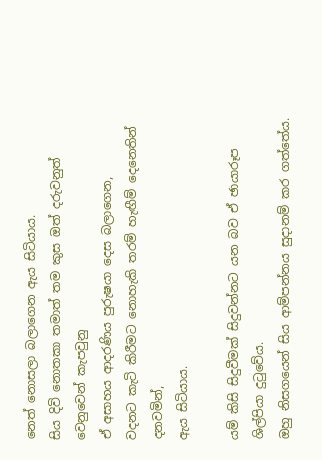නෙත් නොසලා බලාගෙන ඇය සිටියාය.
සිය දිවි නොතකා තමාත් තම කුස ඔත් දරුවනුත් වෙනුවෙන් කැපවුනු
ඒ අසාහය ආදරණිය පුරුෂයා දෙස බලාගෙන,
වදනට කැටි කිරීමට නොහැකි තරම් හැඟීම් දෙනෙතින් දනවමින්,
ඇය සිටියාය.

යම් කිසි සිදුවීමක් සිදුවන්නට යන බව ඒ ඡායාරූප ශිල්පියා දුටුවේය.
ඔහු නිසගයෙන් සිය ආම්පන්නය සුදානම් කර ගත්තේය.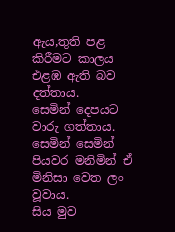ඇය,තුති පළ කිරීමට කාලය එළඹ ඇති බව දත්තාය.
සෙමින් දෙපයට වාරු ගත්තාය.
සෙමින් සෙමින් පියවර මනිමින් ඒ මිනිසා වෙත ලං වූවාය.
සිය මුව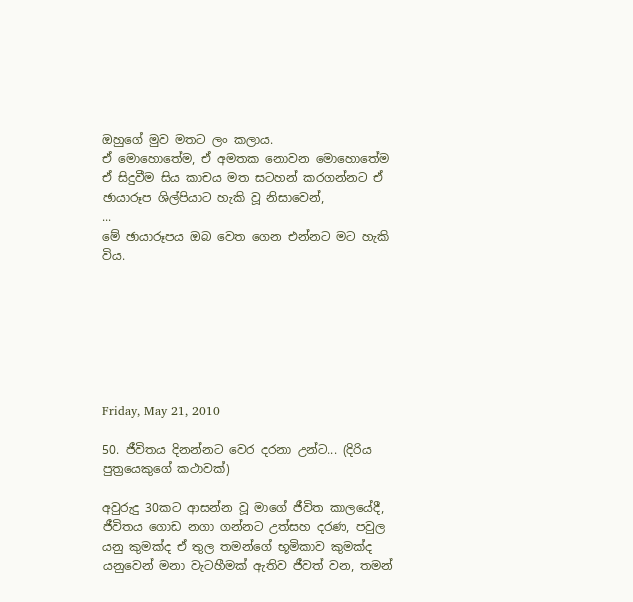ඔහුගේ මුව මතට ලං කලාය.
ඒ මොහොතේම, ඒ අමතක නොවන මොහොතේම
ඒ සිදුවීම සිය කාචය මත සටහන් කරගන්නට ඒ ඡායාරූප ශිල්පියාට හැකි වූ නිසාවෙන්,
...
මේ ඡායාරූපය ඔබ වෙත ගෙන එන්නට මට හැකි විය.







Friday, May 21, 2010

50. ජීවිතය දිනන්නට වෙර දරනා උන්ට... (දිරිය පුත්‍රයෙකුගේ කථාවක්)

අවුරුදු 30කට ආසන්න වූ මාගේ ජීවිත කාලයේදී, ජීවිතය ගොඩ නගා ගන්නට උත්සහ දරණ, පවුල යනු කුමක්ද ඒ තුල තමන්ගේ භූමිකාව කුමක්ද යනුවෙන් මනා වැටහීමක් ඇතිව ජීවත් වන, තමන්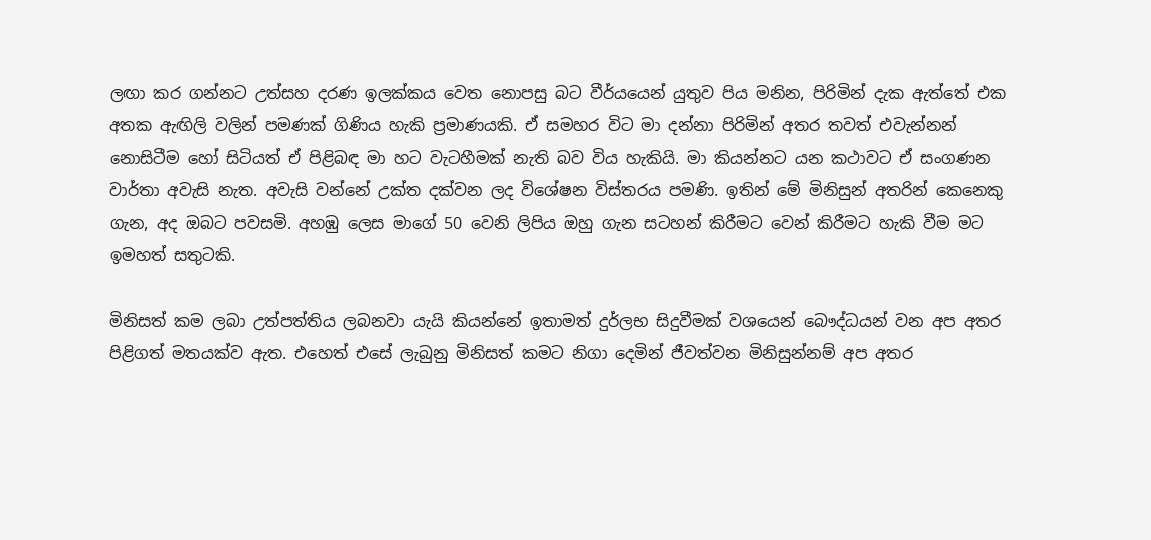ලඟා කර ගන්නට උත්සහ දරණ ඉලක්කය වෙත නොපසු බට වීර්යයෙන් යුතුව පිය මනින, පිරිමින් දැක ඇත්තේ එක අතක ඇඟිලි වලින් පමණක් ගිණිය හැකි ප්‍රමාණයකි. ඒ සමහර විට මා දන්නා පිරිමින් අතර තවත් එවැන්නන් නොසිටීම හෝ සිටියත් ඒ පිළිබඳ මා හට වැටහීමක් නැති බව විය හැකියි. මා කියන්නට යන කථාවට ඒ සංගණන වාර්තා අවැසි නැත. අවැසි වන්නේ උක්ත දක්වන ලද විශේෂන විස්තරය පමණි. ඉතින් මේ මිනිසුන් අතරින් කෙනෙකු ගැන, අද ඔබට පවසමි. අහඹු ලෙස මාගේ 50 වෙනි ලිපිය ඔහු ගැන සටහන් කිරීමට වෙන් කිරීමට හැකි වීම මට ඉමහත් සතුටකි.

මිනිසත් කම ලබා උත්පත්තිය ලබනවා යැයි කියන්නේ ඉතාමත් දුර්ලභ සිදුවීමක් වශයෙන් බෞද්ධයන් වන අප අතර පිළිගත් මතයක්ව ඇත. එහෙත් එසේ ලැබුනු මිනිසත් කමට නිගා දෙමින් ජීවත්වන මිනිසුන්නම් අප අතර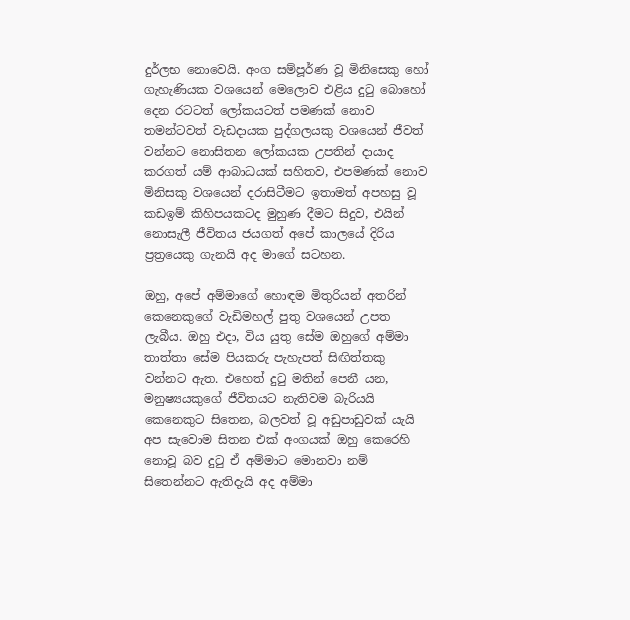දුර්ලභ නොවෙයි. අංග සම්පූර්ණ වූ මිනිසෙකු හෝ ගැහැණියක වශයෙන් මෙලොව එළිය දුටු බොහෝ දෙන රටටත් ලෝකයටත් පමණක් නොව තමන්ටවත් වැඩදායක පුද්ගලයකු වශයෙන් ජීවත් වන්නට නොසිතන ලෝකයක උපතින් දායාද කරගත් යම් ආබාධයක් සහිතව, එපමණක් නොව මිනිසකු වශයෙන් දරාසිටීමට ඉතාමත් අපහසු වූ කඩඉම් කිහිපයකටද මුහුණ දීමට සිදුව, එයින් නොසැලී ජීවිතය ජයගත් අපේ කාලයේ දිරිය ප්‍රත්‍රයෙකු ගැනයි අද මාගේ සටහන.

ඔහු, අපේ අම්මාගේ හොඳම මිතුරියන් අතරින් කෙනෙකුගේ වැඩිමහල් පුතු වශයෙන් උපත ලැබීය. ඔහු එදා, විය යුතු සේම ඔහුගේ අම්මා තාත්තා සේම පියකරු පැහැපත් සිඟිත්තකු වන්නට ඇත. එහෙත් දුටු මතින් පෙනී යන, මනුෂ්‍යයකුගේ ජීවිතයට නැතිවම බැරියයි කෙනෙකුට සිතෙන, බලවත් වූ අඩුපාඩුවක් යැයි අප සැවොම සිතන එක් අංගයක් ඔහු කෙරෙහි නොවූ බව දුටු ඒ අම්මාට මොනවා නම් සිතෙන්නට ඇතිදැයි අද අම්මා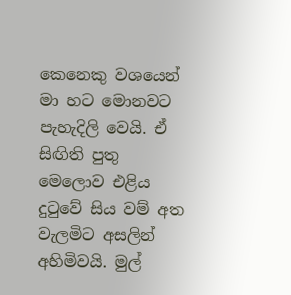කෙනෙකු වශයෙන් මා හට මොනවට පැහැදිලි වෙයි. ඒ සිඟිති පුතු මෙලොව එළිය දුටුවේ සිය වම් අත වැලමිට අසලින් අහිමිවයි. මුල්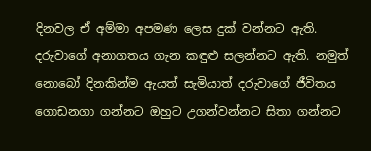දිනවල ඒ අම්මා අපමණ ලෙස දුක් වන්නට ඇති. දරුවාගේ අනාගතය ගැන කඳුළු සලන්නට ඇති. නමුත් නොබෝ දිනකින්ම ඇයත් සැමියාත් දරුවාගේ ජීවිතය ගොඩනගා ගන්නට ඔහුට උගන්වන්නට සිතා ගන්නට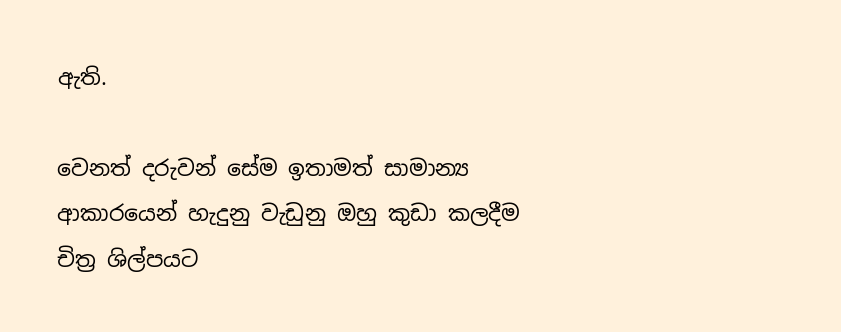ඇති.

වෙනත් දරුවන් සේම ඉතාමත් සාමාන්‍ය ආකාරයෙන් හැදුනු වැඩුනු ඔහු කුඩා කලදීම චිත්‍ර ශිල්පයට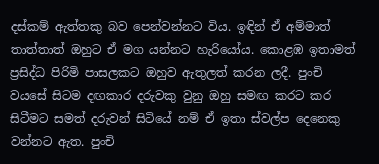දස්කම් ඇත්තකු බව පෙන්වන්නට විය. ඉඳින් ඒ අම්මාත් තාත්තාත් ඔහුට ඒ මග යන්නට හැරියෝය. කොළඹ ඉතාමත් ප්‍රසිද්ධ පිරිමි පාසලකට ඔහුව ඇතුලත් කරන ලදී. පුංචි වයසේ සිටම දඟකාර දරුවකු වුනු ඔහු සමඟ කරට කර සිටීමට සමත් දරුවන් සිටියේ නම් ඒ ඉතා ස්වල්ප දෙනෙකු වන්නට ඇත. පුංචි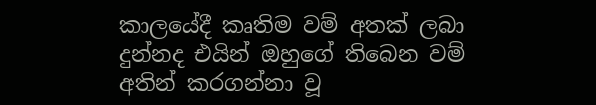කාලයේදී කෘතිම වම් අතක් ලබා දුන්නද එයින් ඔහුගේ තිබෙන වම් අතින් කරගන්නා වූ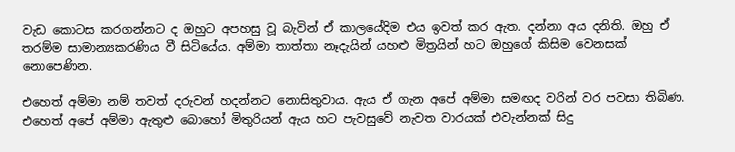වැඩ කොටස කරගන්නට ද ඔහුට අපහසු වූ බැවින් ඒ කාලයේදිම එය ඉවත් කර ඇත. දන්නා අය දනිති. ඔහු ඒ තරම්ම සාමාන්‍යකරණිය වී සිටියේය. අම්මා තාත්තා නෑදැයින් යහළු මිත්‍රයින් හට ඔහුගේ කිසිම වෙනසක් නොපෙණින.

එහෙත් අම්මා නම් තවත් දරුවන් හදන්නට නොසිතුවාය. ඇය ඒ ගැන අපේ අම්මා සමඟද වරින් වර පවසා තිබිණ. එහෙත් අපේ අම්මා ඇතුළු බොහෝ මිතුරියන් ඇය හට පැවසුවේ නැවත වාරයක් එවැන්නක් සිදු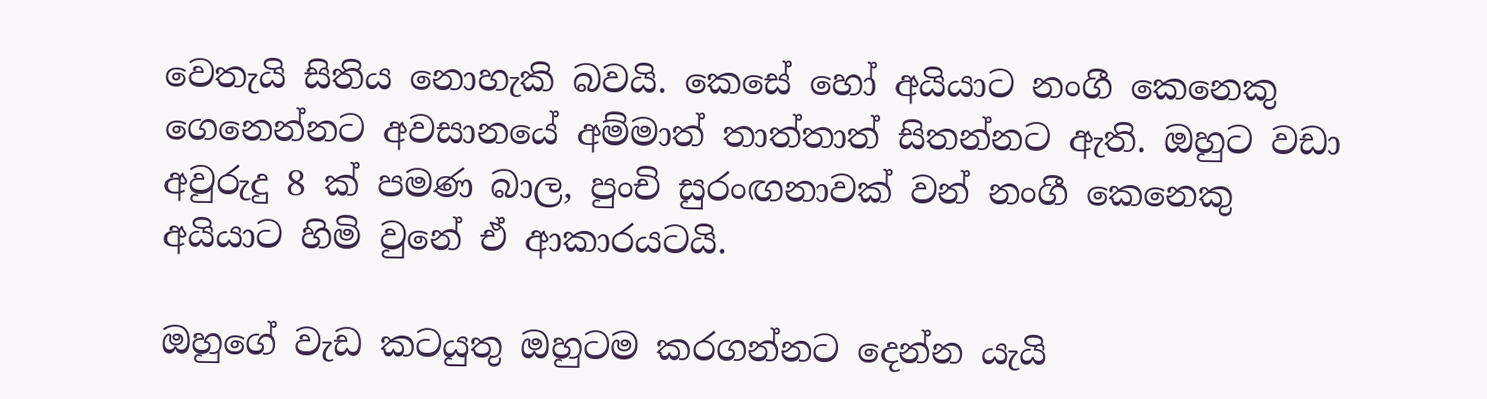වෙතැයි සිතිය නොහැකි බවයි. කෙසේ හෝ අයියාට නංගී කෙනෙකු ගෙනෙන්නට අවසානයේ අම්මාත් තාත්තාත් සිතන්නට ඇති. ඔහුට වඩා අවුරුදු 8 ක් පමණ බාල, පුංචි සුරංඟනාවක් වන් නංගී කෙනෙකු අයියාට හිමි වුනේ ඒ ආකාරයටයි.

ඔහුගේ වැඩ කටයුතු ඔහුටම කරගන්නට දෙන්න යැයි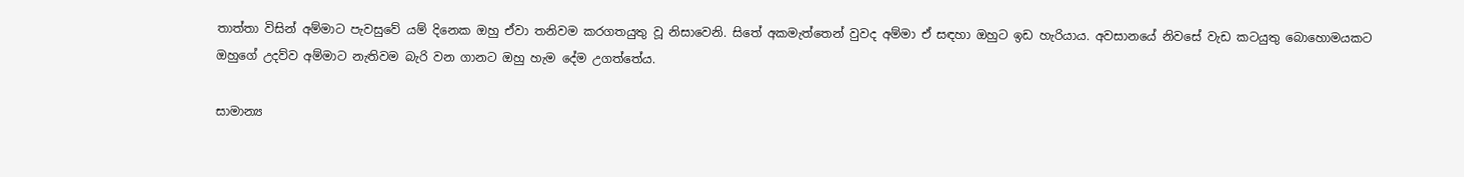තාත්තා විසින් අම්මාට පැවසුවේ යම් දිනෙක ඔහු ඒවා තනිවම කරගතයුතු වූ නිසාවෙනි. සිතේ අකමැත්තෙන් වුවද අම්මා ඒ සඳහා ඔහුට ඉඩ හැරියාය. අවසානයේ නිවසේ වැඩ කටයුතු බොහොමයකට ඔහුගේ උදව්ව අම්මාට නැතිවම බැරි වන ගානට ඔහු හැම දේම උගත්තේය.

සාමාන්‍ය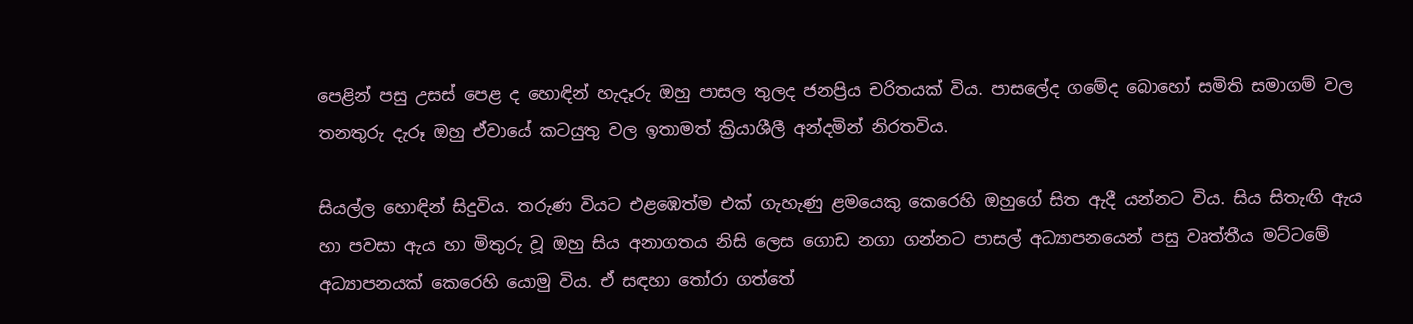පෙළින් පසු උසස් පෙළ ද හොඳින් හැදෑරු ඔහු පාසල තුලද ජනප්‍රිය චරිතයක් විය. පාසලේද ගමේද බොහෝ සමිති සමාගම් වල තනතුරු දැරූ ඔහු ඒවායේ කටයුතු වල ඉතාමත් ක්‍රියාශීලී අන්දමින් නිරතවිය.

සියල්ල හොඳින් සිදුවිය. තරුණ වියට එළඹෙත්ම එක් ගැහැණු ළමයෙකු කෙරෙහි ඔහුගේ සිත ඇදී යන්නට විය. සිය සිතැඟි ඇය හා පවසා ඇය හා මිතුරු වූ ඔහු සිය අනාගතය නිසි ලෙස ගොඩ නගා ගන්නට පාසල් අධ්‍යාපනයෙන් පසු වෘත්තීය මට්ටමේ අධ්‍යාපනයක් කෙරෙහි යොමු විය. ඒ සඳහා තෝරා ගත්තේ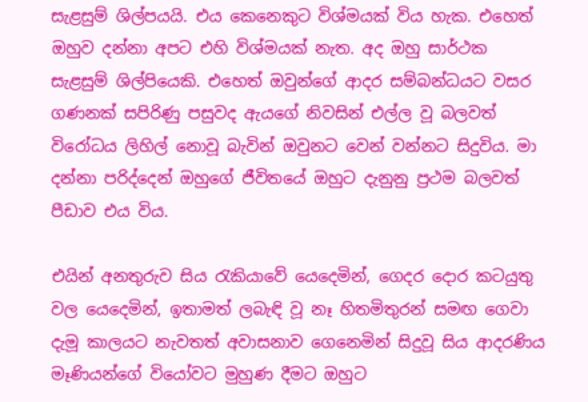සැළසුම් ශිල්පයයි. එය කෙනෙකුට විශ්මයක් විය හැක. එහෙත් ඔහුව දන්නා අපට එහි විශ්මයක් නැත. අද ඔහු සාර්ථක සැළසුම් ශිල්පියෙකි. එහෙත් ඔවුන්ගේ ආදර සම්බන්ධයට වසර ගණනක් සපිරිණු පසුවද ඇයගේ නිවසින් එල්ල වූ බලවත් විරෝධය ලිහිල් නොවූ බැවින් ඔවුනට වෙන් වන්නට සිදුවිය. මා දන්නා පරිද්දෙන් ඔහුගේ ජීවිතයේ ඔහුට දැනුනු ප්‍රථම බලවත් පීඩාව එය විය.

එයින් අනතුරුව සිය රැකියාවේ යෙදෙමින්, ගෙදර දොර කටයුතු වල යෙදෙමින්, ඉතාමත් ලබැඳි වූ නෑ හිතමිතුරන් සමඟ ගෙවා දැමූ කාලයට නැවතත් අවාසනාව ගෙනෙමින් සිදුවූ සිය ආදරණිය මෑණියන්ගේ වියෝවට මුහුණ දීමට ඔහුට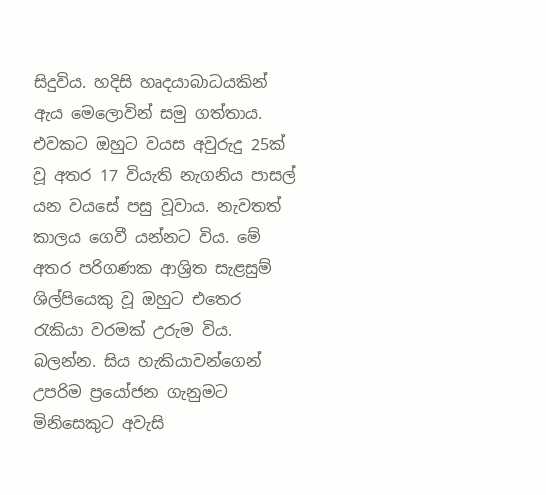සිදුවිය. හදිසි හෘදයාබාධයකින් ඇය මෙලොවින් සමු ගත්තාය. එවකට ඔහුට වයස අවුරුදු 25ක් වූ අතර 17 වියැති නැගනිය පාසල් යන වයසේ පසු වූවාය. නැවතත් කාලය ගෙවී යන්නට විය. මේ අතර පරිගණක ආශ්‍රිත සැළසුම් ශිල්පියෙකු වූ ඔහුට එතෙර රැකියා වරමක් උරුම විය. බලන්න. සිය හැකියාවන්ගෙන් උපරිම ප්‍රයෝජන ගැනුමට මිනිසෙකුට අවැසි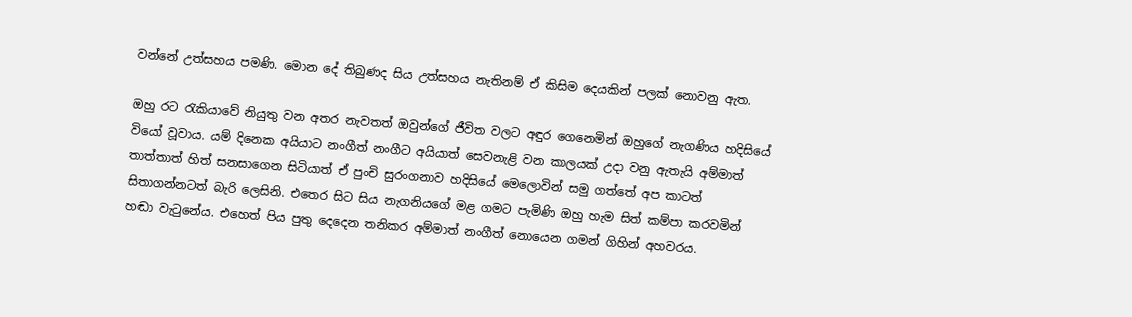වන්නේ උත්සහය පමණි. මොන දේ තිබුණද සිය උත්සහය නැතිනම් ඒ කිසිම දෙයකින් පලක් නොවනු ඇත.

ඔහු රට රැකියාවේ නියුතු වන අතර නැවතත් ඔවුන්ගේ ජීවිත වලට අඳුර ගෙනෙමින් ඔහුගේ නැගණිය හදිසියේ වියෝ වූවාය. යම් දිනෙක අයියාට නංගීත් නංගීට අයියාත් සෙවනැළි වන කාලයක් උදා වනු ඇතැයි අම්මාත් තාත්තාත් හිත් සනසාගෙන සිටියාත් ඒ පුංචි සුරංගනාව හදිසියේ මෙලොවින් සමු ගත්තේ අප කාටත් සිතාගන්නටත් බැරි ලෙසිනි. එතෙර සිට සිය නැගනියගේ මළ ගමට පැමිණි ඔහු හැම සිත් කම්පා කරවමින් හඬා වැටුනේය. එහෙත් පිය පුතු දෙදෙන තනිකර අම්මාත් නංගීත් නොයෙන ගමන් ගිහින් අහවරය.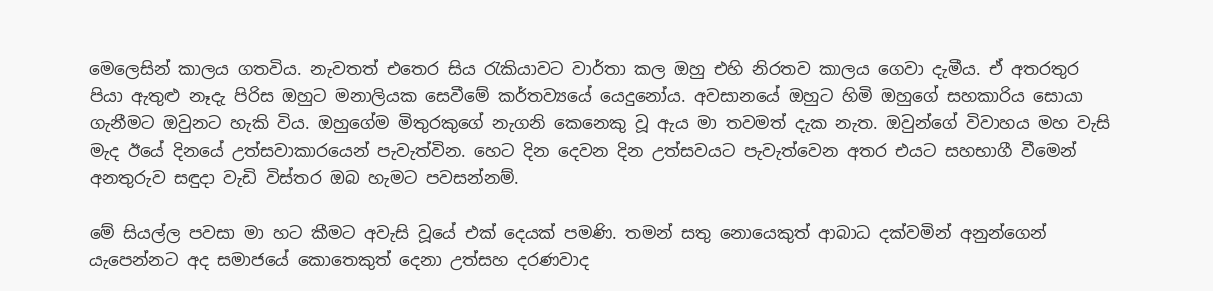මෙලෙසින් කාලය ගතවිය. නැවතත් එතෙර සිය රැකියාවට වාර්තා කල ඔහු එහි නිරතව කාලය ගෙවා දැමීය. ඒ අතරතුර පියා ඇතුළු නෑදැ පිරිස ඔහුට මනාලියක සෙවීමේ කර්තව්‍යයේ යෙදුනෝය. අවසානයේ ඔහුට හිමි ඔහුගේ සහකාරිය සොයා ගැනීමට ඔවුනට හැකි විය. ඔහුගේම මිතුරකුගේ නැගනි කෙනෙකු වූ ඇය මා තවමත් දැක නැත. ඔවුන්ගේ විවාහය මහ වැසි මැද ඊයේ දිනයේ උත්සවාකාරයෙන් පැවැත්වින. හෙට දින දෙවන දින උත්සවයට පැවැත්වෙන අතර එයට සහභාගී වීමෙන් අනතුරුව සඳුදා වැඩි විස්තර ඔබ හැමට පවසන්නම්.

මේ සියල්ල පවසා මා හට කීමට අවැසි වූයේ එක් දෙයක් පමණි. තමන් සතු නොයෙකුත් ආබාධ දක්වමින් අනුන්ගෙන් යැපෙන්නට අද සමාජයේ කොතෙකුත් දෙනා උත්සහ දරණවාද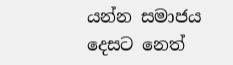යන්න සමාජය දෙසට නෙත්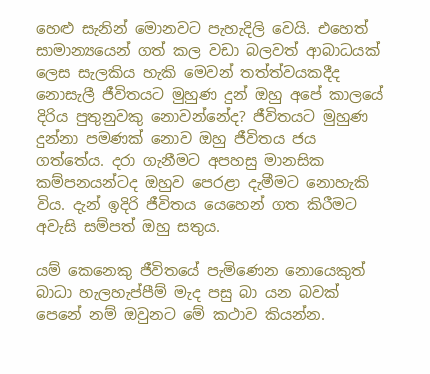හෙළු සැනින් මොනවට පැහැදිලි වෙයි. එහෙත් සාමාන්‍යයෙන් ගත් කල වඩා බලවත් ආබාධයක් ලෙස සැලකිය හැකි මෙවන් තත්ත්වයකදීද නොසැලී ජීවිතයට මුහුණ දුන් ඔහු අපේ කාලයේ දිරිය පුතුනුවකු නොවන්නේද? ජීවිතයට මුහුණ දුන්නා පමණක් නොව ඔහු ජීවිතය ජය ගත්තේය. දරා ගැනීමට අපහසු මානසික කම්පනයන්ටද ඔහුව පෙරළා දැමීමට නොහැකි විය. දැන් ඉදිරි ජීවිතය යෙහෙන් ගත කිරීමට අවැසි සම්පත් ඔහු සතුය.

යම් කෙනෙකු ජීවිතයේ පැමිණෙන නොයෙකුත් බාධා හැලහැප්පීම් මැද පසු බා යන බවක් පෙනේ නම් ඔවුනට මේ කථාව කියන්න.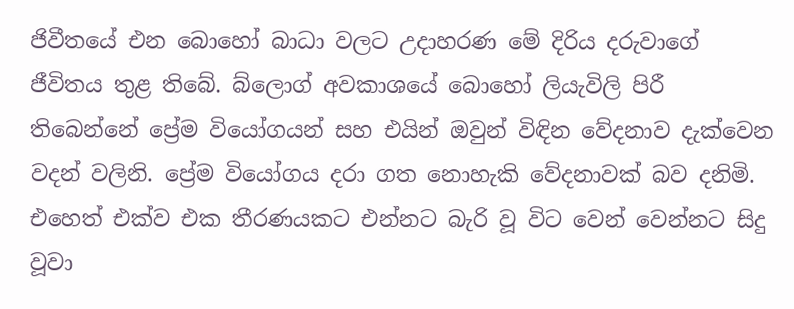ජිවීතයේ එන බොහෝ බාධා වලට උදාහරණ මේ දිරිය දරුවාගේ ජීවිතය තුළ තිබේ. බ්ලොග් අවකාශයේ බොහෝ ලියැවිලි පිරී තිබෙන්නේ ප්‍රේම වියෝගයන් සහ එයින් ඔවුන් විඳින වේදනාව දැක්වෙන වදන් වලිනි. ප්‍රේම වියෝගය දරා ගත නොහැකි වේදනාවක් බව දනිමි. එහෙත් එක්ව එක තීරණයකට එන්නට බැරි වූ විට වෙන් වෙන්නට සිදු වූවා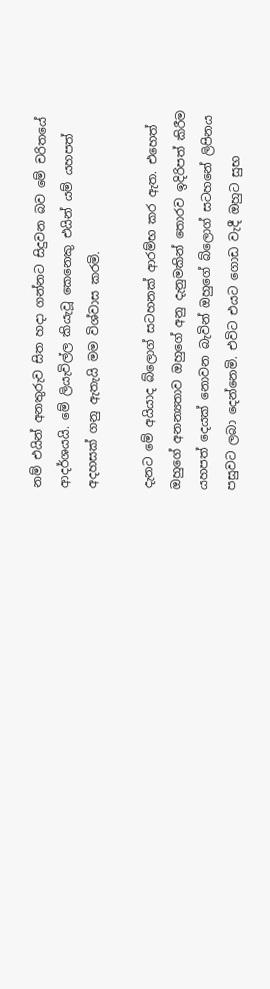නම් එයින් අනතුරුව සිත හදා ගන්නට සිදුවන බව මේ චරිතයේ ආදර්ශයයි. මේ ලියැවිල්ල කියැවූ කෙනෙකු එයින් යම් යහපත් අදහසක් ගනු ඇතැයි මම විශ්වාස කරමි.

දැනට මේ අයියාද බ්ලොග් සටහනක් ආරම්භ කර ඇත. එහෙත් ඔහුගේ අනන්‍යතාව ඔහුගේ අනු දැනුමකින් තොරව ඉදිරිපත් කිරීම යහපත් දෙයක් නොවන බැවින් ඔහුගේ බ්ලොග් සටහනේ ලිපිනය පසුවට ලබා දෙන්නෙමි. එවිට එයට ගොඩ වැදී ඔහුට සුභ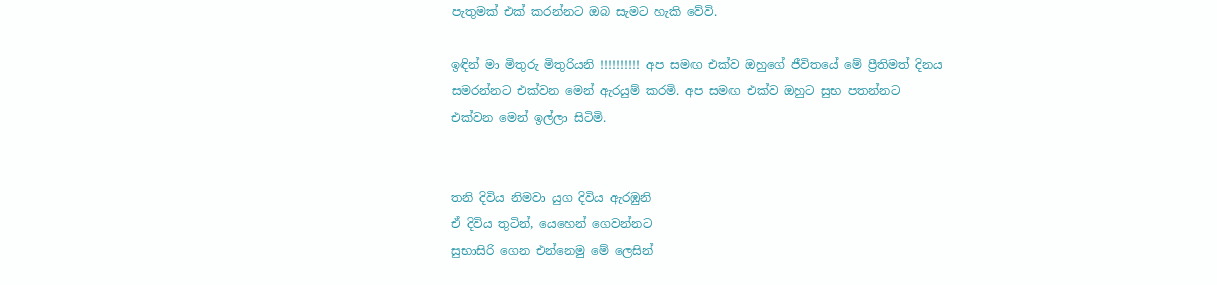පැතුමක් එක් කරන්නට ඔබ සැමට හැකි වේවි.

ඉඳින් මා මිතුරු මිතුරියනි !!!!!!!!!! අප සමඟ එක්ව ඔහුගේ ජීවිතයේ මේ ප්‍රීතිමත් දිනය සමරන්නට එක්වන මෙන් ඇරයුම් කරමි. අප සමඟ එක්ව ඔහුට සුභ පතන්නට එක්වන මෙන් ඉල්ලා සිටිමි.


තනි දිවිය නිමවා යුග දිවිය ඇරඹුනි
ඒ දිවිය තුටින්, යෙහෙන් ගෙවන්නට
සුභාසිරි ගෙන එන්නෙමු මේ ලෙසින්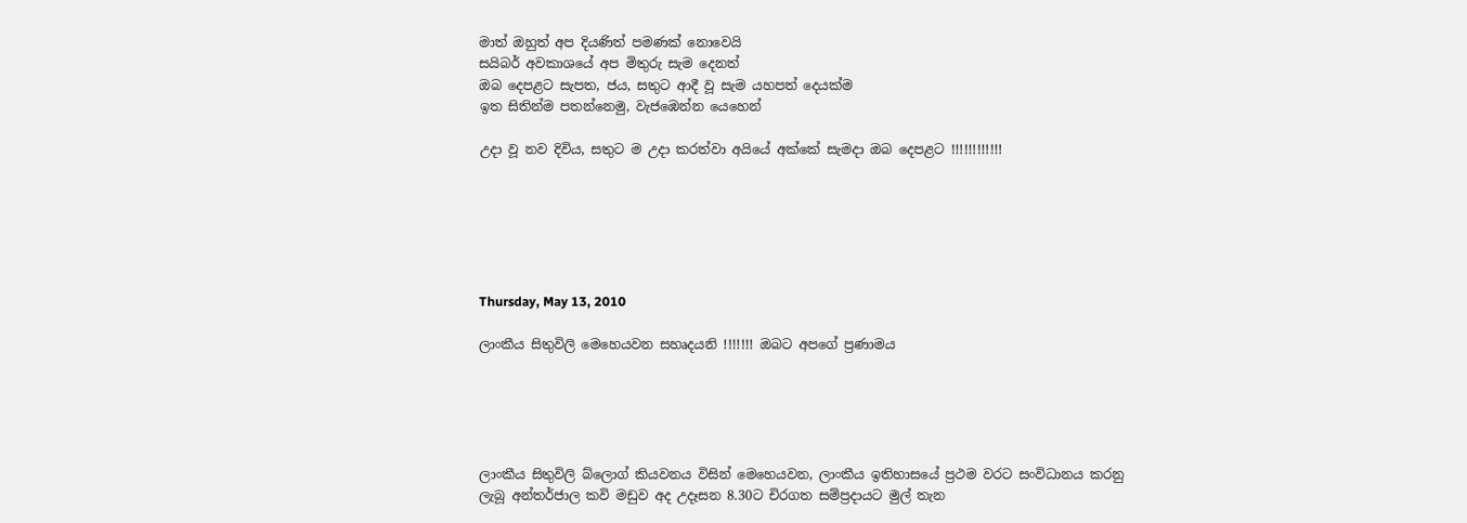මාත් ඔහුත් අප දියණිත් පමණක් නොවෙයි
සයිබර් අවකාශයේ අප මිතුරු සැම දෙනත්
ඔබ දෙපළට සැපත, ජය, සතුට ආදී වූ සැම යහපත් දෙයක්ම
ඉත සිතින්ම පතන්නෙමු, වැජඹෙන්න යෙහෙන්

උදා වූ නව දිවිය, සතුට ම උදා කරත්වා අයියේ අක්කේ සැමදා ඔබ දෙපළට‍ !!!!!!!!!!!!






Thursday, May 13, 2010

ලාංකීය සිතුවිලි මෙහෙයවන සහෘදයනි !!!!!!! ඔබට අපගේ ප්‍රණාමය





ලාංකීය සිතුවිලි බ්ලොග් කියවනය විසින් මෙහෙයවන, ලාංකීය ඉතිහාසයේ ප්‍රථම වරට සංවිධානය කරනු ලැබූ අන්තර්ජාල කවි මඩුව අද උදෑසන 8.30ට චිරගත සම්ප්‍රදායට මුල් තැන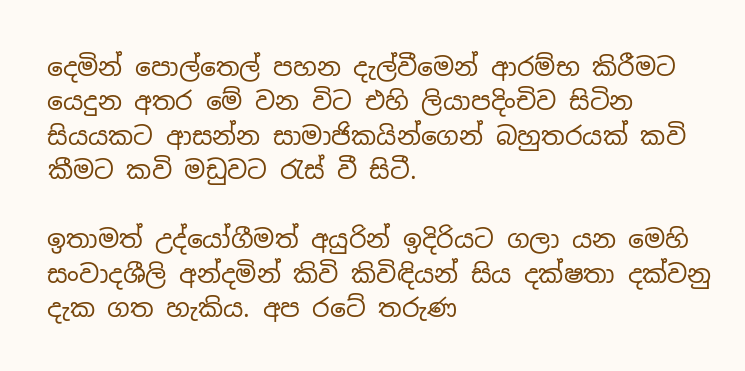දෙමින් පොල්තෙල් පහන දැල්වීමෙන් ආරම්භ ‍කිරීමට යෙදුන අතර මේ වන විට එහි ලියාපදිංචිව සිටින සියයකට ආසන්න සාමාජිකයින්ගෙන් බහුතරයක් කවි කීමට කවි මඩුවට රැස් වී සිටී.

ඉතාමත් උද්යෝගීමත් අයුරින් ඉදිරියට ගලා යන මෙහි සංවාදශීලි අන්දමින් කිවි කිවිඳියන් සිය දක්ෂතා දක්වනු දැක ගත හැකිය. අප රටේ තරුණ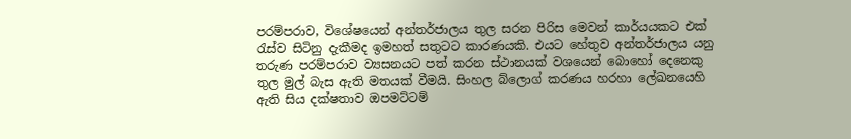පරම්පරාව, විශේෂයෙන් අන්තර්ජාලය තුල සරන පිරිස මෙවන් කාර්යයකට එක් රැස්ව සිටිනු දැකීමද ඉමහත් සතුටට කාරණයකි. එයට හේතුව අන්තර්ජාලය යනු තරුණ පරම්පරාව ව්‍යසනයට පත් කරන ස්ථානයක් වශයෙන් බොහෝ දෙනෙකු තුල මුල් බැස ඇති මතයක් වීමයි. සිංහල බ්ලොග් කරණය හරහා ලේඛනයෙහි ඇති සිය දක්ෂතාව ඔපමට්ටම්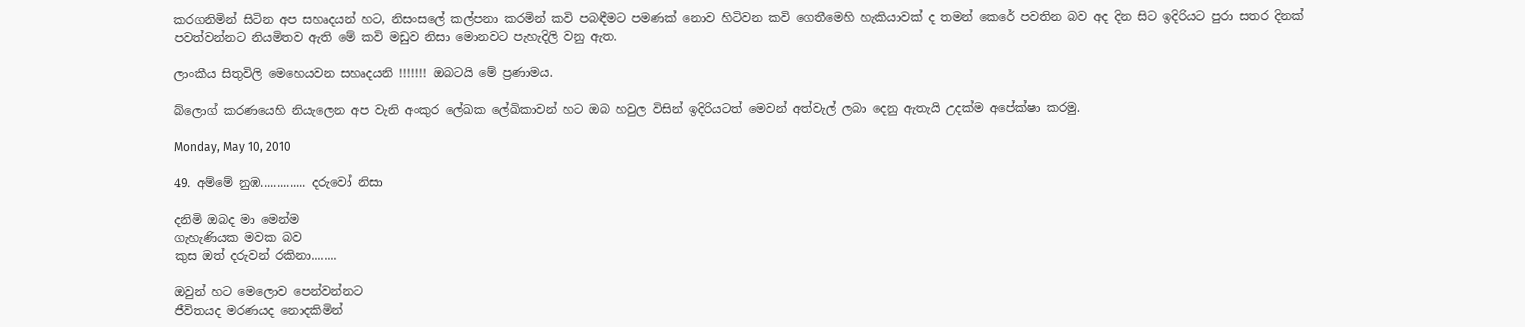කරගනිමින් සිටින අප සහෘදයන් හට, නිසංසලේ කල්පනා කරමින් කවි පබඳීමට පමණක් නොව හිටිවන කවි ගෙතීමෙහි හැකියාවක් ද තමන් කෙරේ පවතින බව අද දින සිට ඉදිරියට පුරා සතර දිනක් පවත්වන්නට නියමිතව ඇති මේ කවි මඩුව නිසා මොනවට පැහැදිලි වනු ඇත.

ලාංකීය සිතුවිලි මෙහෙයවන සහෘදයනි !!!!!!! ඔබටයි මේ ප්‍රණාමය.

බ්ලොග් කරණයෙහි නියැලෙන අප වැනි අංකුර ලේඛක ලේඛිකාවන් හට ඔබ හවුල විසින් ඉදිරියටත් මෙවන් අත්වැල් ලබා දෙනු ඇතැයි උදක්ම අපේක්ෂා කරමු.

Monday, May 10, 2010

49. අම්මේ නුඹ.............. දරුවෝ නිසා

දනිමි ඔබද මා මෙන්ම
ගැහැණියක මවක බව
කුස ඔත් දරුවන් රකිනා........

ඔවුන් හට මෙලොව පෙන්වන්නට
ජීවිතයද මරණයද නොදකිමින්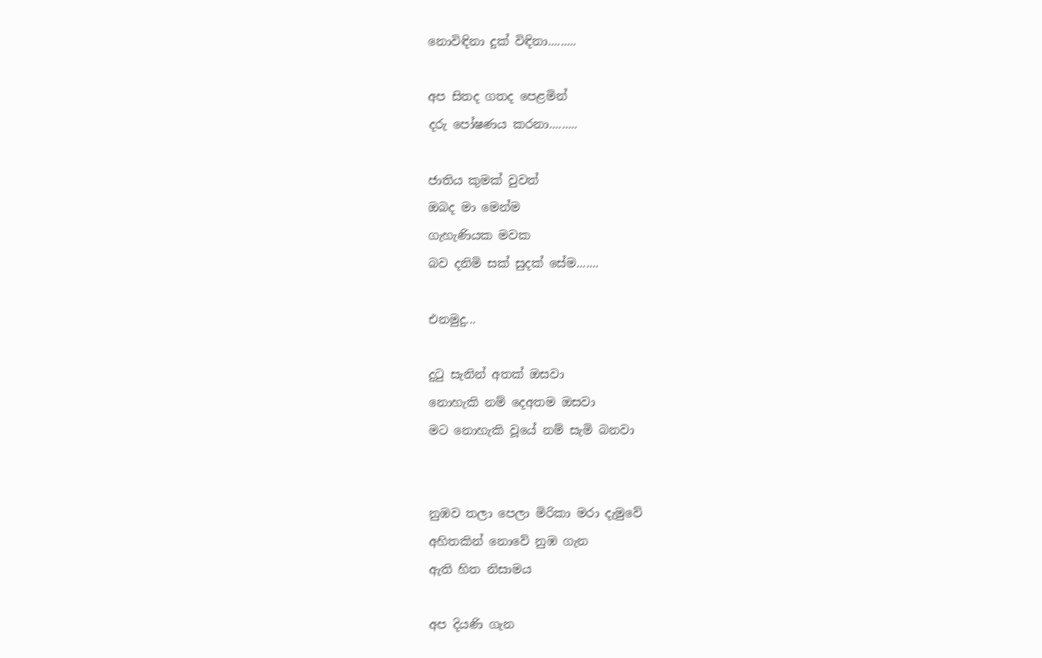නොවිඳිනා දුක් විඳිනා.........

අප සිතද ගතද පෙළමින්
දරු පෝෂණය කරනා.........

ජාතිය කුමක් වුවත්
ඔබද මා මෙන්ම
ගැහැණියක මවක
බව දනිමි සක් සුදක් සේම.......

එනමුදු...

දුටු සැනින් අතක් ඔසවා
නොහැකි නම් දෙඅතම ඔසවා
මට නොහැකි වූයේ නම් සැමි බනවා


නුඹව තලා පෙලා මිරිකා මරා දැමුවේ
අහිතකින් නොවේ නුඹ ගැන
ඇති හිත නිසාමය

අප දියණි ගැන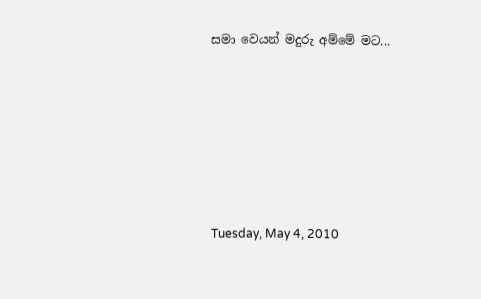සමා වෙයන් මදුරු අම්මේ මට...






Tuesday, May 4, 2010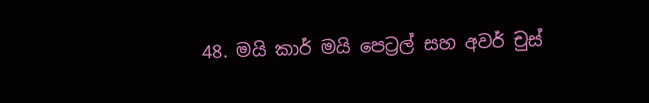48. මයි කාර් මයි පෙට්‍රල් සහ අවර් චුස්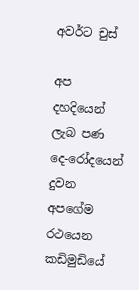අවර්ට චුස්

අප දහදියෙන් ලැබ පණ
දෙ-රෝදයෙන් දුවන
අපගේම රථයෙන
කඩිමුඩියේ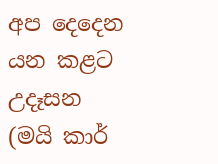අප දෙදෙන
යන කළට උදෑසන
(මයි කාර්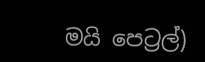මයි පෙට්‍රල්)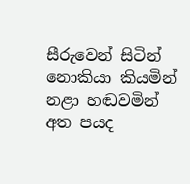සීරුවෙන් සිටින්
නොකියා කියමින්
නළා හඬවමින්
අත පයද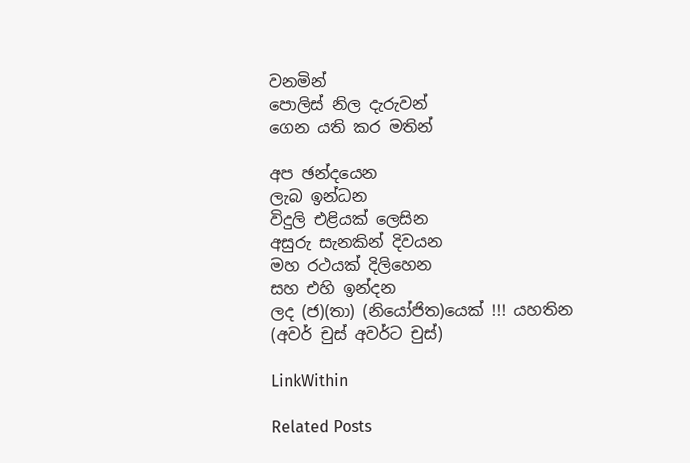වනමින්
පොලිස් නිල දැරුවන්
ගෙන යති කර මතින්

අප ඡන්දයෙන
ලැබ ඉන්ධන
විදුලි එළියක් ලෙසින
අසුරු සැනකින් දිවයන
මහ රථයක් දිලිහෙන
සහ එහි ඉන්දන
ලද (ජ)(තා) (නියෝජිත)යෙක් !!! යහතින
(අවර් චුස් අවර්ට චුස්)

LinkWithin

Related Posts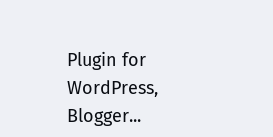Plugin for WordPress, Blogger...